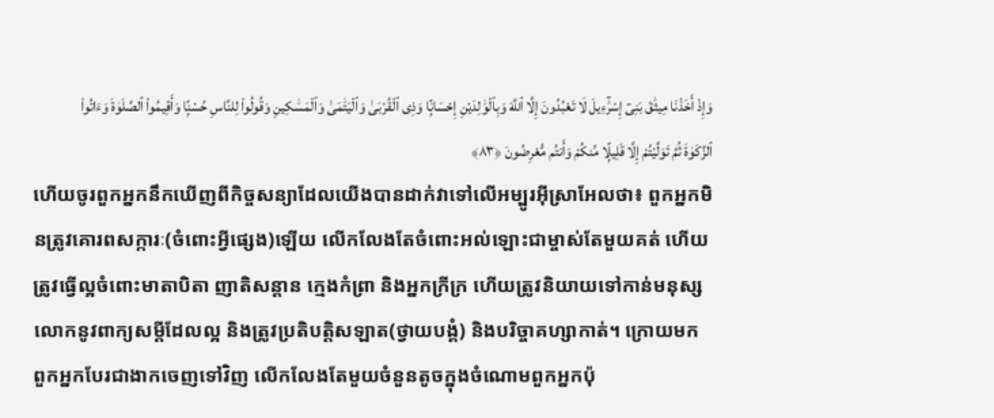وَإِذْ أَخَذْنَا مِيثَٰقَ بَنِىٓ إِسْرَٰٓءِيلَ لَا تَعْبُدُونَ إِلَّا ٱللَّهَ وَبِٱلْوَٰلِدَيْنِ إِحْسَانًۭا وَذِى ٱلْقُرْبَىٰ وَٱلْيَتَٰمَىٰ وَٱلْمَسَٰكِينِ وَقُولُوا۟ لِلنَّاسِ حُسْنًۭا وَأَقِيمُوا۟ ٱلصَّلَوٰةَ وَءَاتُوا۟ ٱلزَّكَوٰةَ ثُمَّ تَوَلَّيْتُمْ إِلَّا قَلِيلًۭا مِّنكُمْ وَأَنتُم مُّعْرِضُونَ ﴿٨٣﴾
ហើយចូរពួកអ្នកនឹកឃើញពីកិច្ចសន្យាដែលយើងបានដាក់វាទៅលើអម្បូរអ៊ីស្រាអែលថា៖ ពួកអ្នកមិនត្រូវគោរពសក្ការៈ(ចំពោះអ្វីផ្សេង)ឡើយ លើកលែងតែចំពោះអល់ឡោះជាម្ចាស់តែមួយគត់ ហើយត្រូវធ្វើល្អចំពោះមាតាបិតា ញាតិសន្ដាន កេ្មងកំព្រា និងអ្នកក្រីក្រ ហើយត្រូវនិយាយទៅកាន់មនុស្សលោកនូវពាក្យសម្តីដែលល្អ និងត្រូវប្រតិបត្ដិសឡាត(ថ្វាយបង្គំ) និងបរិច្ចាគហ្សាកាត់។ ក្រោយមក ពួកអ្នកបែរជាងាកចេញទៅវិញ លើកលែងតែមួយចំនួនតូចក្នុងចំណោមពួកអ្នកប៉ុ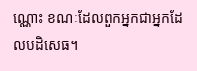ណ្ណោះ ខណៈដែលពួកអ្នកជាអ្នកដែលបដិសេធ។